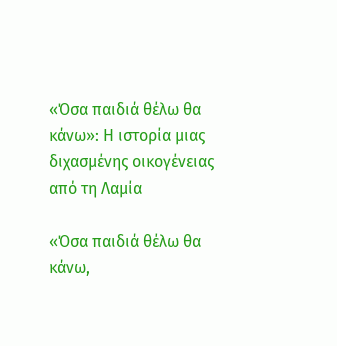«Όσα παιδιά θέλω θα κάνω»: Η ιστορία μιας διχασμένης οικογένειας από τη Λαμία

«Όσα παιδιά θέλω θα κάνω,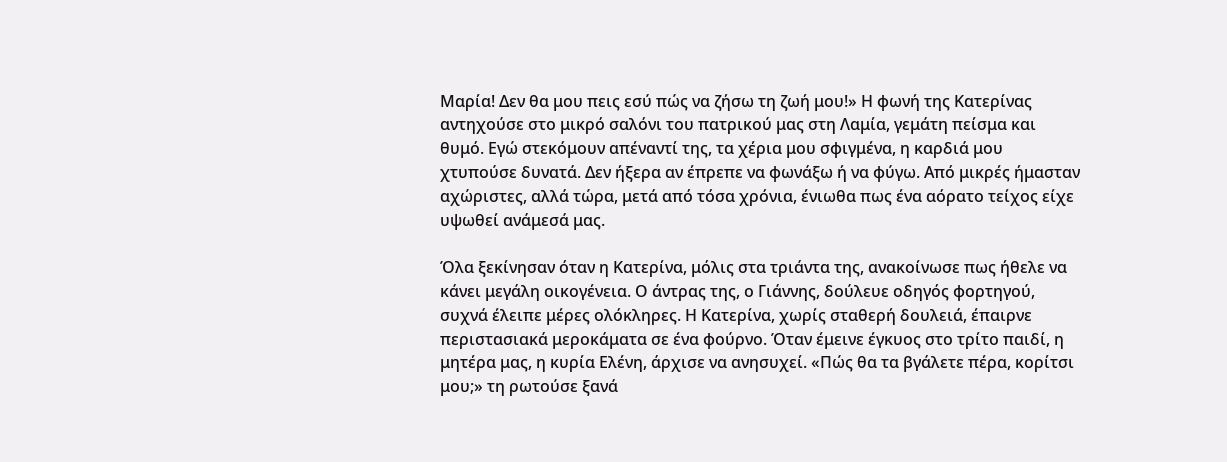Μαρία! Δεν θα μου πεις εσύ πώς να ζήσω τη ζωή μου!» Η φωνή της Κατερίνας αντηχούσε στο μικρό σαλόνι του πατρικού μας στη Λαμία, γεμάτη πείσμα και θυμό. Εγώ στεκόμουν απέναντί της, τα χέρια μου σφιγμένα, η καρδιά μου χτυπούσε δυνατά. Δεν ήξερα αν έπρεπε να φωνάξω ή να φύγω. Από μικρές ήμασταν αχώριστες, αλλά τώρα, μετά από τόσα χρόνια, ένιωθα πως ένα αόρατο τείχος είχε υψωθεί ανάμεσά μας.

Όλα ξεκίνησαν όταν η Κατερίνα, μόλις στα τριάντα της, ανακοίνωσε πως ήθελε να κάνει μεγάλη οικογένεια. Ο άντρας της, ο Γιάννης, δούλευε οδηγός φορτηγού, συχνά έλειπε μέρες ολόκληρες. Η Κατερίνα, χωρίς σταθερή δουλειά, έπαιρνε περιστασιακά μεροκάματα σε ένα φούρνο. Όταν έμεινε έγκυος στο τρίτο παιδί, η μητέρα μας, η κυρία Ελένη, άρχισε να ανησυχεί. «Πώς θα τα βγάλετε πέρα, κορίτσι μου;» τη ρωτούσε ξανά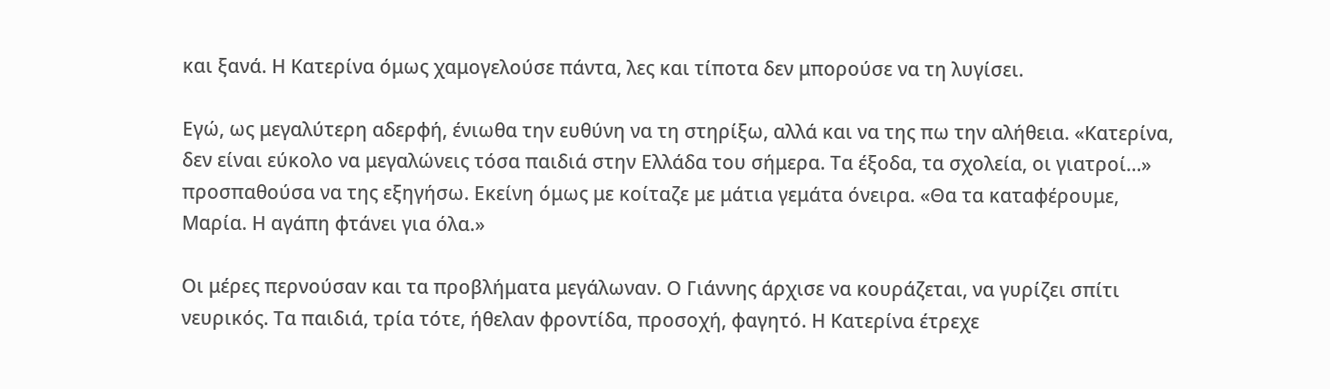και ξανά. Η Κατερίνα όμως χαμογελούσε πάντα, λες και τίποτα δεν μπορούσε να τη λυγίσει.

Εγώ, ως μεγαλύτερη αδερφή, ένιωθα την ευθύνη να τη στηρίξω, αλλά και να της πω την αλήθεια. «Κατερίνα, δεν είναι εύκολο να μεγαλώνεις τόσα παιδιά στην Ελλάδα του σήμερα. Τα έξοδα, τα σχολεία, οι γιατροί…» προσπαθούσα να της εξηγήσω. Εκείνη όμως με κοίταζε με μάτια γεμάτα όνειρα. «Θα τα καταφέρουμε, Μαρία. Η αγάπη φτάνει για όλα.»

Οι μέρες περνούσαν και τα προβλήματα μεγάλωναν. Ο Γιάννης άρχισε να κουράζεται, να γυρίζει σπίτι νευρικός. Τα παιδιά, τρία τότε, ήθελαν φροντίδα, προσοχή, φαγητό. Η Κατερίνα έτρεχε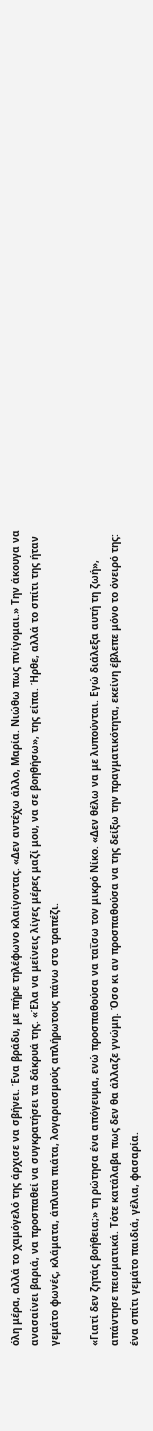όλη μέρα, αλλά το χαμόγελό της άρχισε να σβήνει. Ένα βράδυ, με πήρε τηλέφωνο κλαίγοντας. «Δεν αντέχω άλλο, Μαρία. Νιώθω πως πνίγομαι.» Την άκουγα να ανασαίνει βαριά, να προσπαθεί να συγκρατήσει τα δάκρυά της. «Έλα να μείνεις λίγες μέρες μαζί μου, να σε βοηθήσω», της είπα. Ήρθε, αλλά το σπίτι της ήταν γεμάτο φωνές, κλάματα, άπλυτα πιάτα, λογαριασμούς απλήρωτους πάνω στο τραπέζι.

«Γιατί δεν ζητάς βοήθεια;» τη ρώτησα ένα απόγευμα, ενώ προσπαθούσα να ταΐσω τον μικρό Νίκο. «Δεν θέλω να με λυπούνται. Εγώ διάλεξα αυτή τη ζωή», απάντησε πεισματικά. Τότε κατάλαβα πως δεν θα άλλαζε γνώμη. Όσο κι αν προσπαθούσα να της δείξω την πραγματικότητα, εκείνη έβλεπε μόνο το όνειρό της: ένα σπίτι γεμάτο παιδιά, γέλια, φασαρία.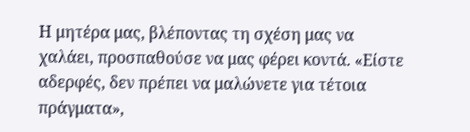Η μητέρα μας, βλέποντας τη σχέση μας να χαλάει, προσπαθούσε να μας φέρει κοντά. «Είστε αδερφές, δεν πρέπει να μαλώνετε για τέτοια πράγματα»,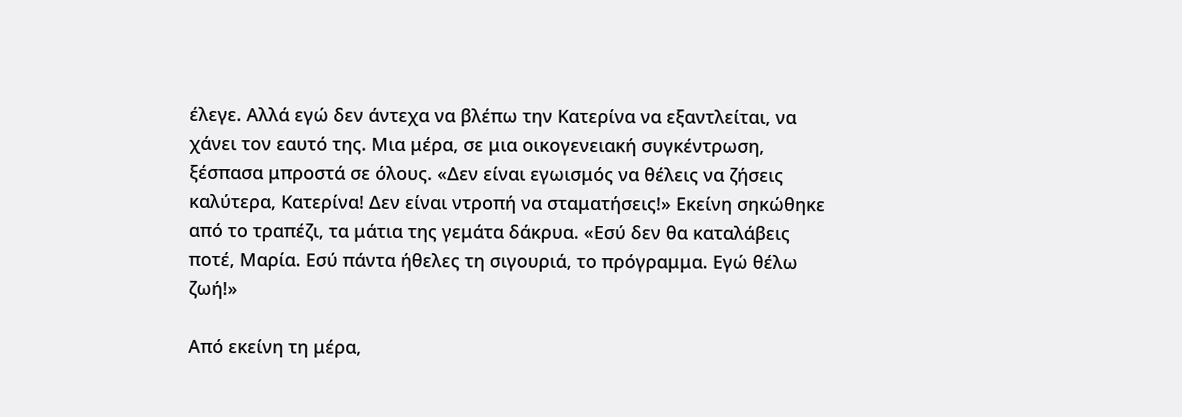έλεγε. Αλλά εγώ δεν άντεχα να βλέπω την Κατερίνα να εξαντλείται, να χάνει τον εαυτό της. Μια μέρα, σε μια οικογενειακή συγκέντρωση, ξέσπασα μπροστά σε όλους. «Δεν είναι εγωισμός να θέλεις να ζήσεις καλύτερα, Κατερίνα! Δεν είναι ντροπή να σταματήσεις!» Εκείνη σηκώθηκε από το τραπέζι, τα μάτια της γεμάτα δάκρυα. «Εσύ δεν θα καταλάβεις ποτέ, Μαρία. Εσύ πάντα ήθελες τη σιγουριά, το πρόγραμμα. Εγώ θέλω ζωή!»

Από εκείνη τη μέρα,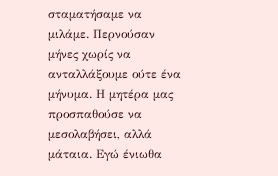σταματήσαμε να μιλάμε. Περνούσαν μήνες χωρίς να ανταλλάξουμε ούτε ένα μήνυμα. Η μητέρα μας προσπαθούσε να μεσολαβήσει, αλλά μάταια. Εγώ ένιωθα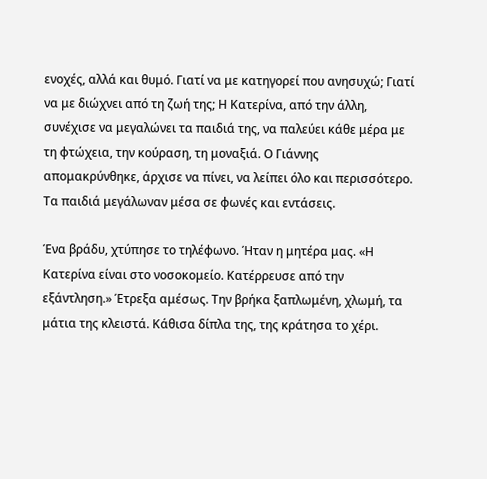ενοχές, αλλά και θυμό. Γιατί να με κατηγορεί που ανησυχώ; Γιατί να με διώχνει από τη ζωή της; Η Κατερίνα, από την άλλη, συνέχισε να μεγαλώνει τα παιδιά της, να παλεύει κάθε μέρα με τη φτώχεια, την κούραση, τη μοναξιά. Ο Γιάννης απομακρύνθηκε, άρχισε να πίνει, να λείπει όλο και περισσότερο. Τα παιδιά μεγάλωναν μέσα σε φωνές και εντάσεις.

Ένα βράδυ, χτύπησε το τηλέφωνο. Ήταν η μητέρα μας. «Η Κατερίνα είναι στο νοσοκομείο. Κατέρρευσε από την εξάντληση.» Έτρεξα αμέσως. Την βρήκα ξαπλωμένη, χλωμή, τα μάτια της κλειστά. Κάθισα δίπλα της, της κράτησα το χέρι.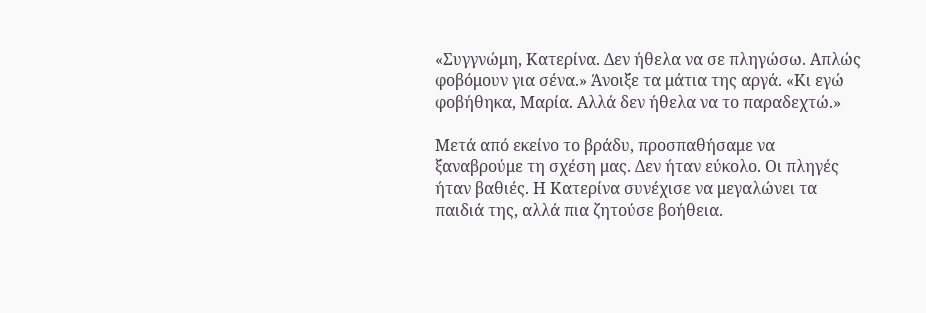«Συγγνώμη, Κατερίνα. Δεν ήθελα να σε πληγώσω. Απλώς φοβόμουν για σένα.» Άνοιξε τα μάτια της αργά. «Κι εγώ φοβήθηκα, Μαρία. Αλλά δεν ήθελα να το παραδεχτώ.»

Μετά από εκείνο το βράδυ, προσπαθήσαμε να ξαναβρούμε τη σχέση μας. Δεν ήταν εύκολο. Οι πληγές ήταν βαθιές. Η Κατερίνα συνέχισε να μεγαλώνει τα παιδιά της, αλλά πια ζητούσε βοήθεια.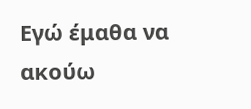Εγώ έμαθα να ακούω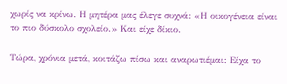χωρίς να κρίνω. Η μητέρα μας έλεγε συχνά: «Η οικογένεια είναι το πιο δύσκολο σχολείο.» Και είχε δίκιο.

Τώρα, χρόνια μετά, κοιτάζω πίσω και αναρωτιέμαι: Είχα το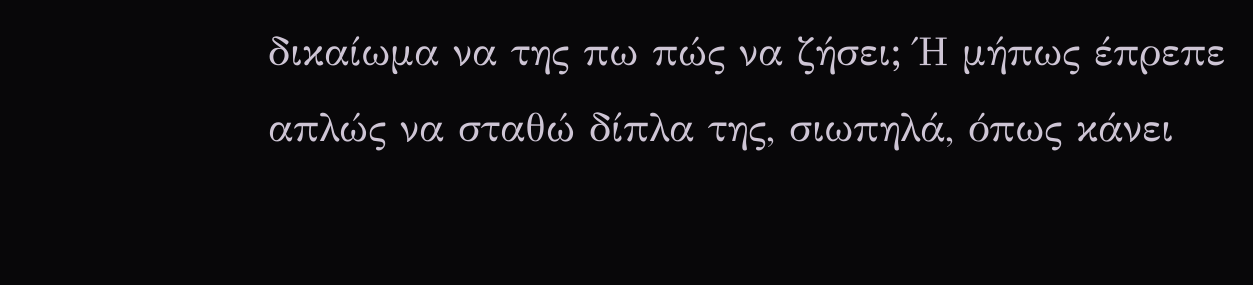δικαίωμα να της πω πώς να ζήσει; Ή μήπως έπρεπε απλώς να σταθώ δίπλα της, σιωπηλά, όπως κάνει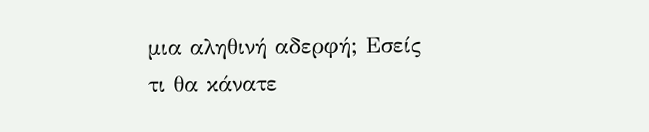μια αληθινή αδερφή; Εσείς τι θα κάνατε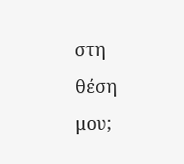στη θέση μου;